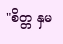"စိတ္တ နှမ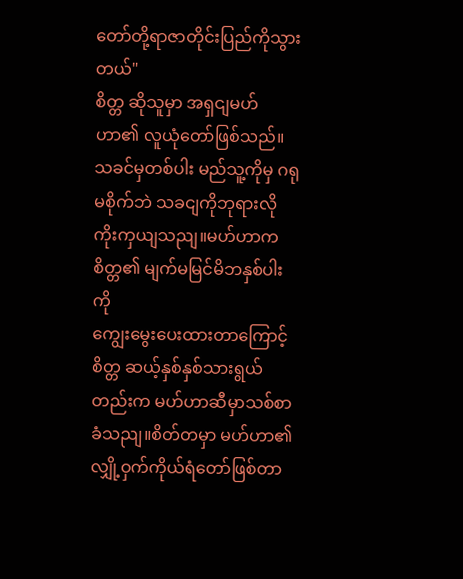တော်တို့ရာဇာတိုင်းပြည်ကိုသွားတယ်"
စိတ္တ ဆိုသူမှာ အရှငျမဟ်ဟာ၏ လူယုံတော်ဖြစ်သည်။ သခင်မှတစ်ပါး မည်သူ့ကိုမှ ဂရုမစိုက်ဘဲ သခငျကိုဘုရားလိုကိုးကှယျသညျ။မဟ်ဟာက စိတ္တ၏ မျက်မမြင်မိဘနှစ်ပါးကို
ကျွေးမွေးပေးထားတာကြောင့်စိတ္တ ဆယ့်နှစ်နှစ်သားရွယ်တည်းက မဟ်ဟာဆီမှာသစ်စာခံသညျ။စိတ်တမှာ မဟ်ဟာ၏ လျှို့ဝှက်ကိုယ်ရံတော်ဖြစ်တာ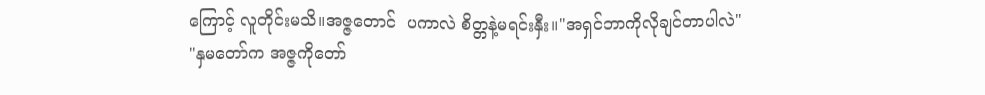ကြောင့် လူတိုင်းမသိ။အဇ္ဇတောင်  ပကာလဲ စိတ္တနဲ့မရင်းနှီး။"အရှင်ဘာကိုလိုချင်တာပါလဲ"
"နှမတော်က အဇ္ဇကိုတော်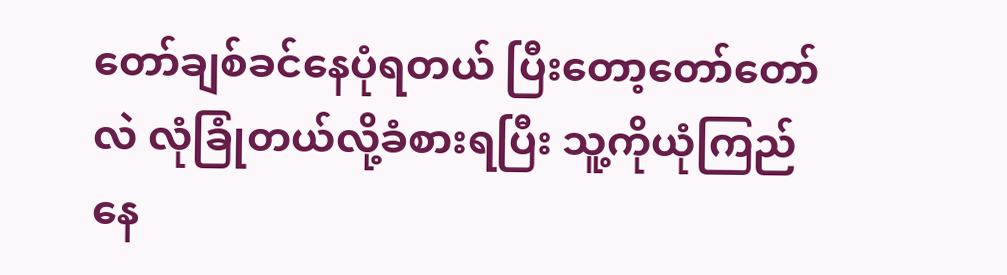တော်ချစ်ခင်နေပုံရတယ် ပြီးတော့တော်တော်လဲ လုံခြုံတယ်လို့ခံစားရပြီး သူ့ကိုယုံကြည်နေ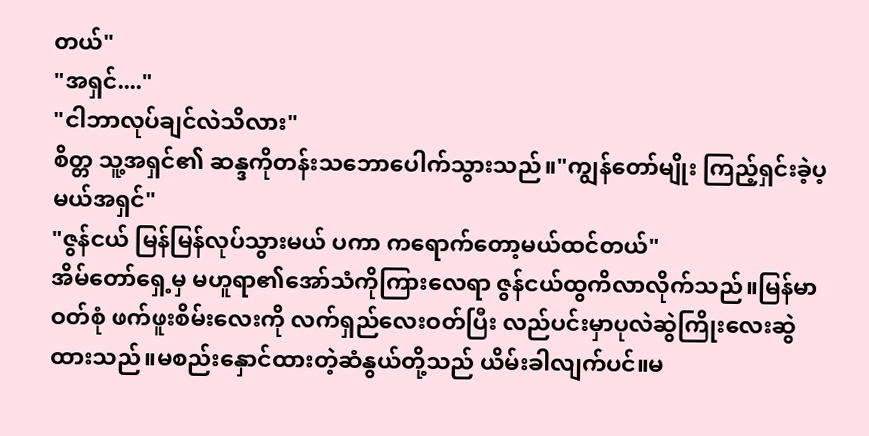တယ်"
"အရှင်...."
"ငါဘာလုပ်ချင်လဲသိလား"
စိတ္တ သူ့အရှင်၏ ဆန္ဒကိုတန်းသဘောပေါက်သွားသည်။"ကျွန်တော်မျိုး ကြည့်ရှင်းခဲ့ပ့မယ်အရှင်"
"ဇွန်ငယ် မြန်မြန်လုပ်သွားမယ် ပကာ ကရောက်တော့မယ်ထင်တယ်"
အိမ်တော်ရှေ့မှ မဟူရာ၏အော်သံကိုကြားလေရာ ဇွန်ငယ်ထွကိလာလိုက်သည်။မြန်မာဝတ်စုံ ဖက်ဖူးစိမ်းလေးကို လက်ရှည်လေးဝတ်ပြီး လည်ပင်းမှာပုလဲဆွဲကြိုးလေးဆွဲထားသည်။မစည်းနှောင်ထားတဲ့ဆံနွယ်တို့သည် ယိမ်းခါလျက်ပင်။မ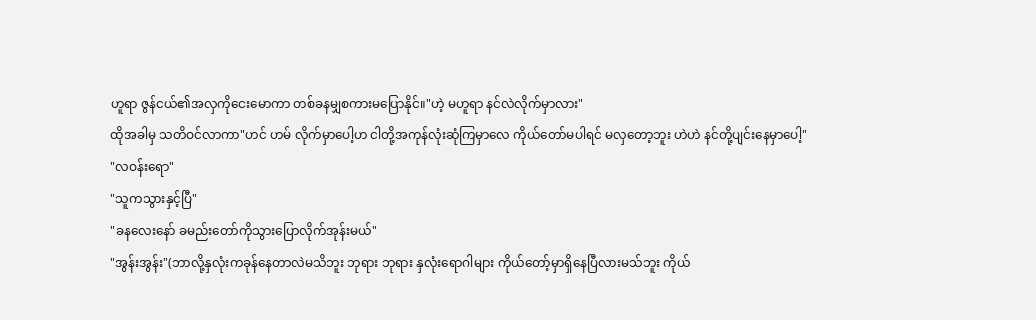ဟူရာ ဇွန်ငယ်၏အလှကိုငေးမောကာ တစ်ခနမျှစကားမပြောနိုင်။"ဟဲ့ မဟူရာ နင်လဲလိုက်မှာလား"
ထိုအခါမှ သတိဝင်လာကာ"ဟင် ဟမ် လိုက်မှာပေါ့ဟ ငါတို့အကုန်လုံးဆုံကြမှာလေ ကိုယ်တော်မပါရင် မလှတော့ဘူး ဟဲဟဲ နင်တို့ပျင်းနေမှာပေါ့"
"လဝန်းရော"
"သူကသွားနှင့်ပြီ"
"ခနလေးနော် ခမည်းတော်ကိုသွားပြောလိုက်အုန်းမယ်"
"အွန်းအွန်း"(ဘာလို့နှလုံးကခုန်နေတာလဲမသိဘူး ဘုရား ဘုရား နှလုံးရောဂါများ ကိုယ်တော့်မှာရှိနေပြီလားမသ်ဘူး ကိုယ်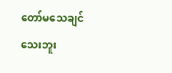တော်မသေချင်သေးဘူး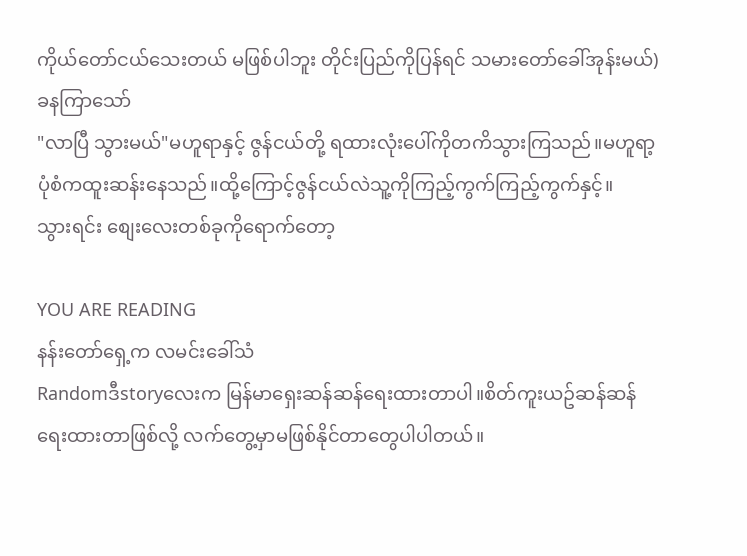ကိုယ်တော်ငယ်သေးတယ် မဖြစ်ပါဘူး တိုင်းပြည်ကိုပြန်ရင် သမားတော်ခေါ်အုန်းမယ်)
ခနကြာသော်
"လာပြီ သွားမယ်"မဟူရာနှင့် ဇွန်ငယ်တို့ ရထားလုံးပေါ်ကိုတကိသွားကြသည်။မဟူရာ့ပုံစံကထူးဆန်းနေသည်။ထို့ကြောင့်ဇွန်ငယ်လဲသူ့ကိုကြည့်ကွက်ကြည့်ကွက်နှင့်။
သွားရင်း စျေးလေးတစ်ခုကိုရောက်တော့

YOU ARE READING
နန်းတော်ရှေ့က လမင်းခေါ်သံ
Randomဒီstoryလေးက မြန်မာရှေးဆန်ဆန်ရေးထားတာပါ။စိတ်ကူးယဥ်ဆန်ဆန်ရေးထားတာဖြစ်လို့ လက်တွေ့မှာမဖြစ်နိုင်တာတွေပါပါတယ်။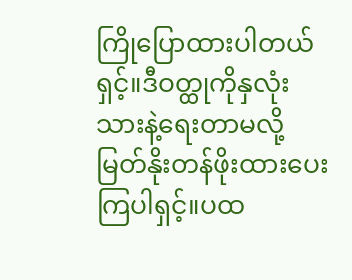ကြိုပြောထားပါတယ်ရှင့်။ဒီဝတ္ထုကိုနှလုံးသားနဲ့ရေးတာမလို့ မြတ်နိုးတန်ဖိုးထားပေးကြပါရှင့်။ပထ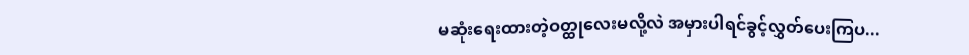မဆုံးရေးထားတဲ့ဝတ္ထုလေးမလို့လဲ အမှားပါရင်ခွင့်လွှတ်ပေးကြပ...